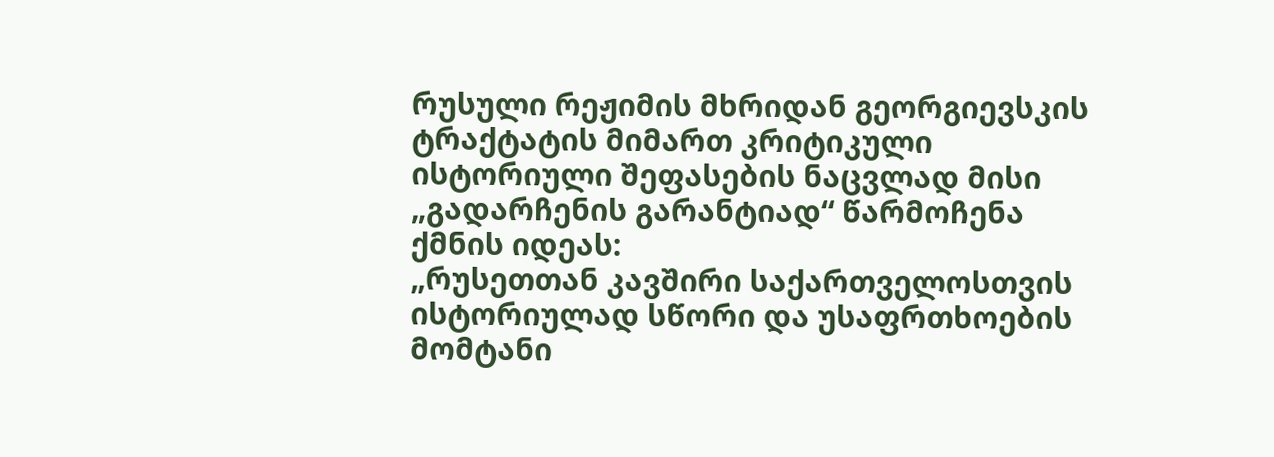რუსული რეჟიმის მხრიდან გეორგიევსკის ტრაქტატის მიმართ კრიტიკული ისტორიული შეფასების ნაცვლად მისი „გადარჩენის გარანტიად“ წარმოჩენა ქმნის იდეას:
„რუსეთთან კავშირი საქართველოსთვის ისტორიულად სწორი და უსაფრთხოების მომტანი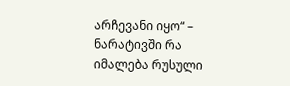არჩევანი იყო“ – ნარატივში რა იმალება რუსული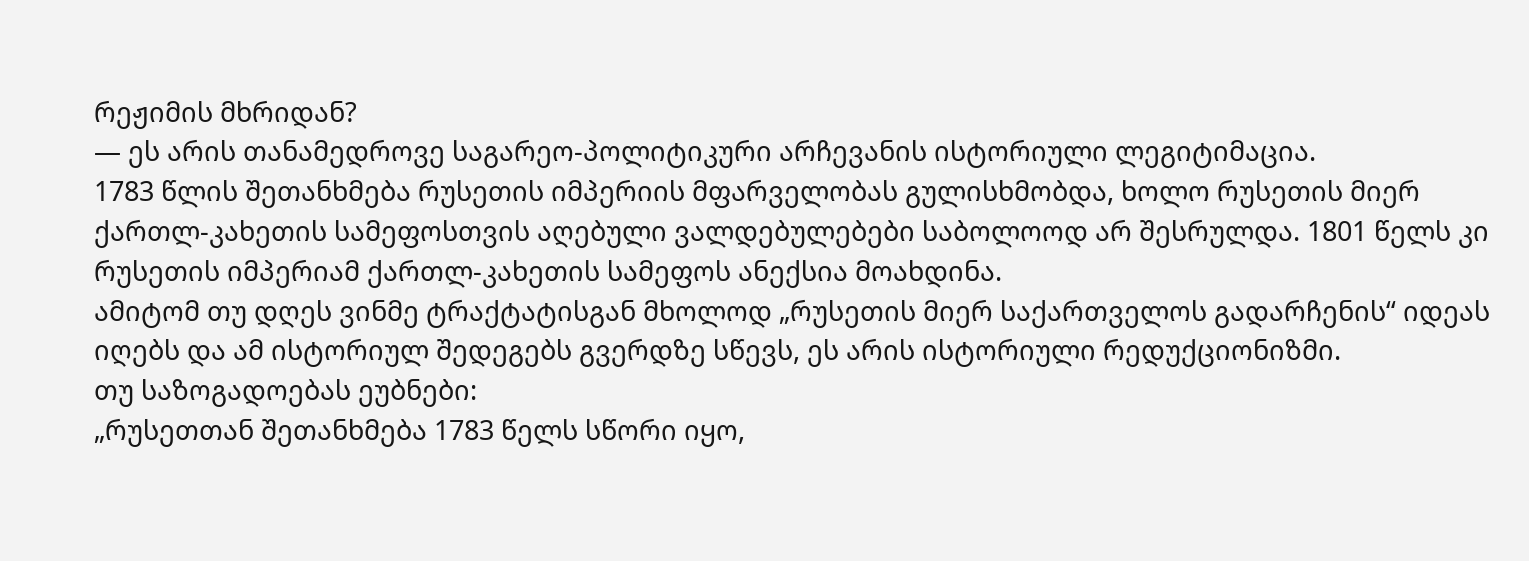რეჟიმის მხრიდან?
— ეს არის თანამედროვე საგარეო-პოლიტიკური არჩევანის ისტორიული ლეგიტიმაცია.
1783 წლის შეთანხმება რუსეთის იმპერიის მფარველობას გულისხმობდა, ხოლო რუსეთის მიერ ქართლ-კახეთის სამეფოსთვის აღებული ვალდებულებები საბოლოოდ არ შესრულდა. 1801 წელს კი რუსეთის იმპერიამ ქართლ-კახეთის სამეფოს ანექსია მოახდინა.
ამიტომ თუ დღეს ვინმე ტრაქტატისგან მხოლოდ „რუსეთის მიერ საქართველოს გადარჩენის“ იდეას იღებს და ამ ისტორიულ შედეგებს გვერდზე სწევს, ეს არის ისტორიული რედუქციონიზმი.
თუ საზოგადოებას ეუბნები:
„რუსეთთან შეთანხმება 1783 წელს სწორი იყო,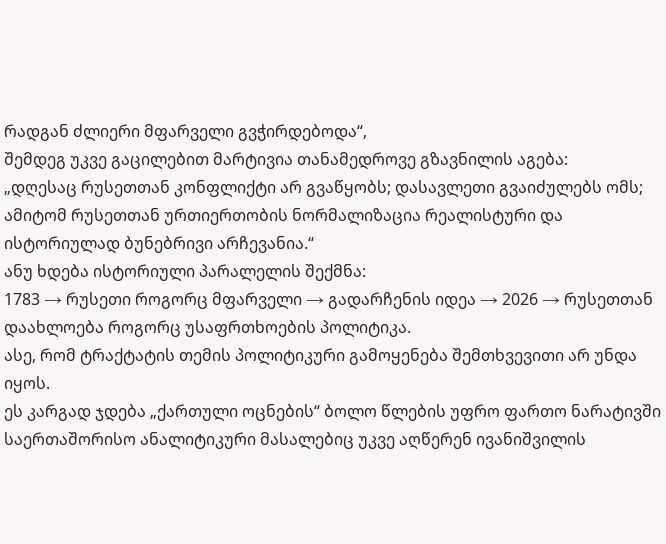რადგან ძლიერი მფარველი გვჭირდებოდა“,
შემდეგ უკვე გაცილებით მარტივია თანამედროვე გზავნილის აგება:
„დღესაც რუსეთთან კონფლიქტი არ გვაწყობს; დასავლეთი გვაიძულებს ომს; ამიტომ რუსეთთან ურთიერთობის ნორმალიზაცია რეალისტური და ისტორიულად ბუნებრივი არჩევანია.“
ანუ ხდება ისტორიული პარალელის შექმნა:
1783 → რუსეთი როგორც მფარველი → გადარჩენის იდეა → 2026 → რუსეთთან დაახლოება როგორც უსაფრთხოების პოლიტიკა.
ასე, რომ ტრაქტატის თემის პოლიტიკური გამოყენება შემთხვევითი არ უნდა იყოს.
ეს კარგად ჯდება „ქართული ოცნების“ ბოლო წლების უფრო ფართო ნარატივში
საერთაშორისო ანალიტიკური მასალებიც უკვე აღწერენ ივანიშვილის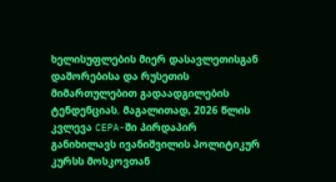ხელისუფლების მიერ დასავლეთისგან დაშორებისა და რუსეთის მიმართულებით გადაადგილების ტენდენციას. მაგალითად, 2026 წლის კვლევა CEPA-ში პირდაპირ განიხილავს ივანიშვილის პოლიტიკურ კურსს მოსკოვთან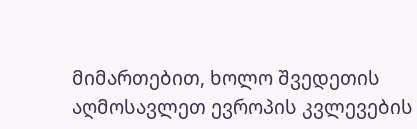მიმართებით, ხოლო შვედეთის აღმოსავლეთ ევროპის კვლევების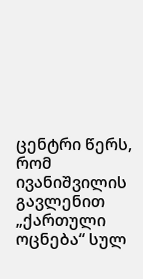ცენტრი წერს, რომ ივანიშვილის გავლენით „ქართული ოცნება“ სულ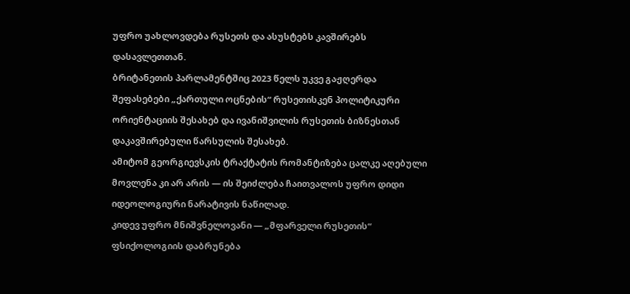უფრო უახლოვდება რუსეთს და ასუსტებს კავშირებს დასავლეთთან.
ბრიტანეთის პარლამენტშიც 2023 წელს უკვე გაჟღერდა შეფასებები „ქართული ოცნების“ რუსეთისკენ პოლიტიკური ორიენტაციის შესახებ და ივანიშვილის რუსეთის ბიზნესთან დაკავშირებული წარსულის შესახებ.
ამიტომ გეორგიევსკის ტრაქტატის რომანტიზება ცალკე აღებული მოვლენა კი არ არის — ის შეიძლება ჩაითვალოს უფრო დიდი იდეოლოგიური ნარატივის ნაწილად.
კიდევ უფრო მნიშვნელოვანი — „მფარველი რუსეთის“ ფსიქოლოგიის დაბრუნება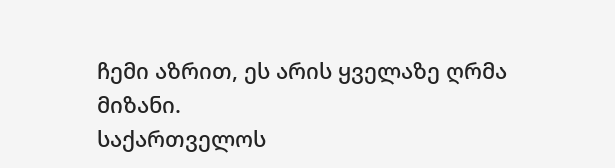ჩემი აზრით, ეს არის ყველაზე ღრმა მიზანი.
საქართველოს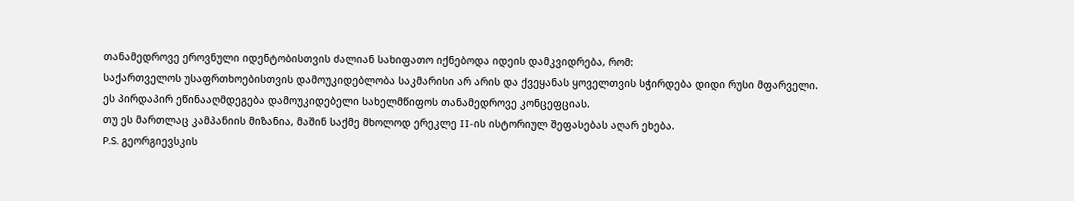თანამედროვე ეროვნული იდენტობისთვის ძალიან სახიფათო იქნებოდა იდეის დამკვიდრება, რომ:
საქართველოს უსაფრთხოებისთვის დამოუკიდებლობა საკმარისი არ არის და ქვეყანას ყოველთვის სჭირდება დიდი რუსი მფარველი.
ეს პირდაპირ ეწინააღმდეგება დამოუკიდებელი სახელმწიფოს თანამედროვე კონცეფციას.
თუ ეს მართლაც კამპანიის მიზანია, მაშინ საქმე მხოლოდ ერეკლე II-ის ისტორიულ შეფასებას აღარ ეხება.
P.S. გეორგიევსკის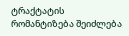ტრაქტატის რომანტიზება შეიძლება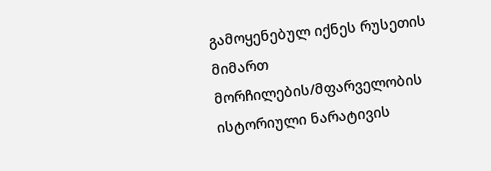გამოყენებულ იქნეს რუსეთის მიმართ მორჩილების/მფარველობის ისტორიული ნარატივის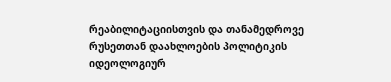რეაბილიტაციისთვის და თანამედროვე რუსეთთან დაახლოების პოლიტიკის იდეოლოგიურ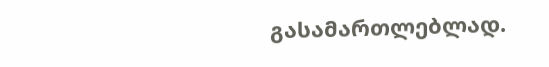გასამართლებლად.